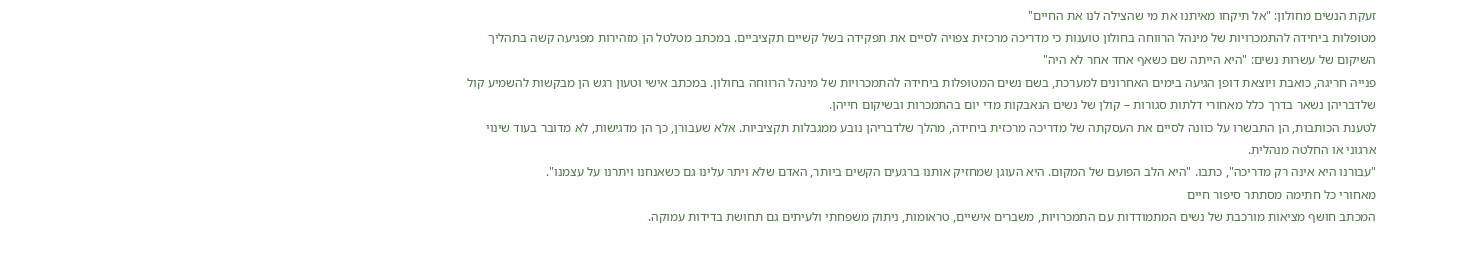זעקת הנשים מחולון: "אל תיקחו מאיתנו את מי שהצילה לנו את החיים"
מטופלות ביחידה להתמכרויות של מינהל הרווחה בחולון טוענות כי מדריכה מרכזית צפויה לסיים את תפקידה בשל קשיים תקציביים. במכתב מטלטל הן מזהירות מפגיעה קשה בתהליך השיקום של עשרות נשים: "היא הייתה שם כשאף אחד אחר לא היה"
פנייה חריגה, כואבת ויוצאת דופן הגיעה בימים האחרונים למערכת, בשם נשים המטופלות ביחידה להתמכרויות של מינהל הרווחה בחולון. במכתב אישי וטעון רגש הן מבקשות להשמיע קול שלדבריהן נשאר בדרך כלל מאחורי דלתות סגורות – קולן של נשים הנאבקות מדי יום בהתמכרות ובשיקום חייהן.
לטענת הכותבות, הן התבשרו על כוונה לסיים את העסקתה של מדריכה מרכזית ביחידה, מהלך שלדבריהן נובע ממגבלות תקציביות. אלא שעבורן, כך הן מדגישות, לא מדובר בעוד שינוי ארגוני או החלטה מנהלית.
"עבורנו היא אינה רק מדריכה", כתבו. "היא הלב הפועם של המקום. היא העוגן שמחזיק אותנו ברגעים הקשים ביותר, האדם שלא ויתר עלינו גם כשאנחנו ויתרנו על עצמנו".
מאחורי כל חתימה מסתתר סיפור חיים
המכתב חושף מציאות מורכבת של נשים המתמודדות עם התמכרויות, משברים אישיים, טראומות, ניתוק משפחתי ולעיתים גם תחושת בדידות עמוקה.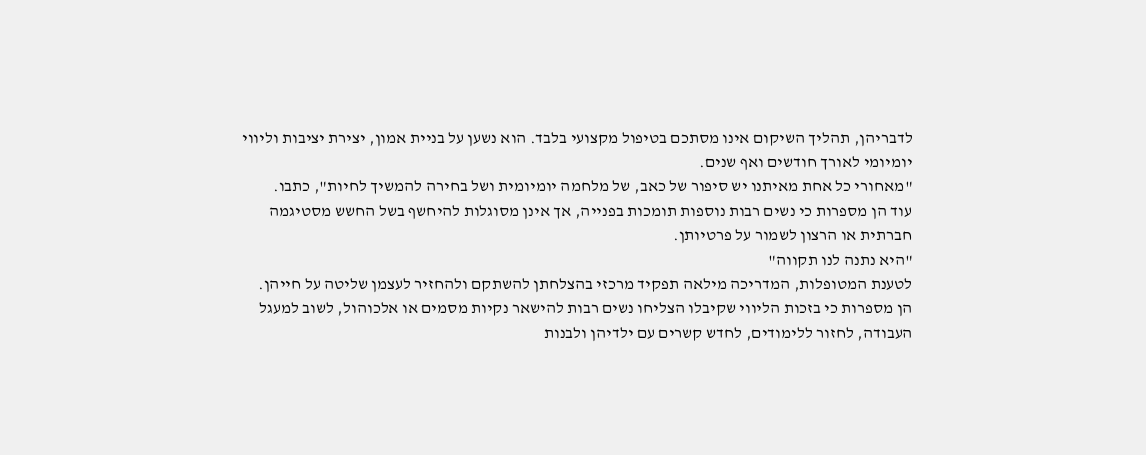לדבריהן, תהליך השיקום אינו מסתכם בטיפול מקצועי בלבד. הוא נשען על בניית אמון, יצירת יציבות וליווי יומיומי לאורך חודשים ואף שנים.
"מאחורי כל אחת מאיתנו יש סיפור של כאב, של מלחמה יומיומית ושל בחירה להמשיך לחיות", כתבו.
עוד הן מספרות כי נשים רבות נוספות תומכות בפנייה, אך אינן מסוגלות להיחשף בשל החשש מסטיגמה חברתית או הרצון לשמור על פרטיותן.
"היא נתנה לנו תקווה"
לטענת המטופלות, המדריכה מילאה תפקיד מרכזי בהצלחתן להשתקם ולהחזיר לעצמן שליטה על חייהן.
הן מספרות כי בזכות הליווי שקיבלו הצליחו נשים רבות להישאר נקיות מסמים או אלכוהול, לשוב למעגל העבודה, לחזור ללימודים, לחדש קשרים עם ילדיהן ולבנות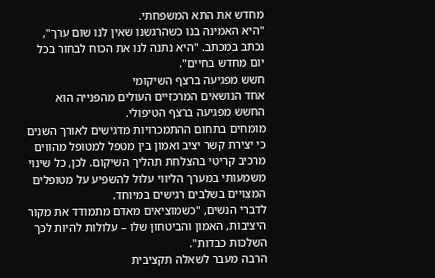מחדש את התא המשפחתי.
"היא האמינה בנו כשהרגשנו שאין לנו שום ערך", נכתב במכתב. "היא נתנה לנו את הכוח לבחור בכל יום מחדש בחיים".
חשש מפגיעה ברצף השיקומי
אחד הנושאים המרכזיים העולים מהפנייה הוא החשש מפגיעה ברצף הטיפולי.
מומחים בתחום ההתמכרויות מדגישים לאורך השנים כי יצירת קשר יציב ואמון בין מטפל למטופל מהווים מרכיב קריטי בהצלחת תהליך השיקום. לכן, כל שינוי משמעותי במערך הליווי עלול להשפיע על מטופלים המצויים בשלבים רגישים במיוחד.
לדברי הנשים, "כשמוציאים מאדם מתמודד את מקור היציבות, האמון והביטחון שלו – עלולות להיות לכך השלכות כבדות".
הרבה מעבר לשאלה תקציבית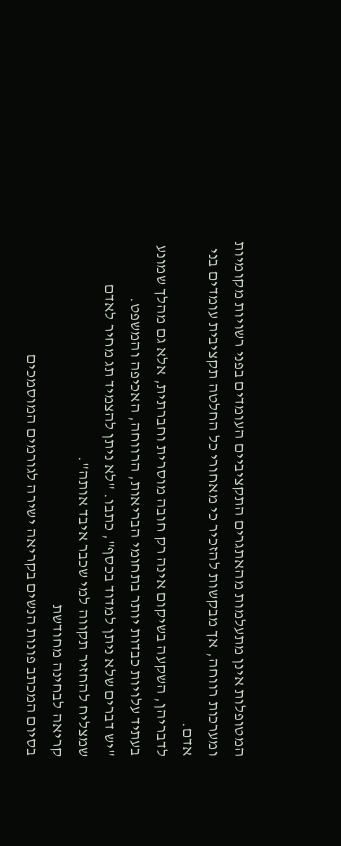המטופלות אינן מתעלמות מהאתגרים התקציביים העומדים בפני רשויות מקומיות ומערכות רווחה, אך מבקשות להזכיר כי מאחורי כל החלטה תקציבית עומדים בני אדם.
לדבריהן, השקעה בשיקום אינה רק חובה מוסרית וחברתית, אלא גם מהלך שמונע בעתיד עלויות כבדות יותר בתחומי הבריאות, הרווחה, האכיפה והמשפט.
"יש דברים שלא ניתן למדוד בכסף", כתבו. "לא ניתן להצמיד תג מחיר לאדם שמצליח להחזיר תקווה למי שכבר איבד אותה".
קריאה לבחינה מחודשת
בסיום המכתב פונות הנשים בקריאה ישירה לגורמים המוסמכים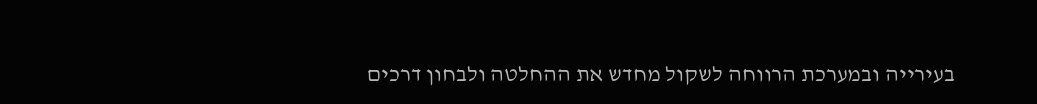בעירייה ובמערכת הרווחה לשקול מחדש את ההחלטה ולבחון דרכים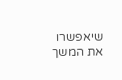שיאפשרו את המשך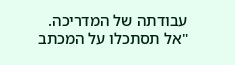עבודתה של המדריכה.
"אל תסתכלו על המכתב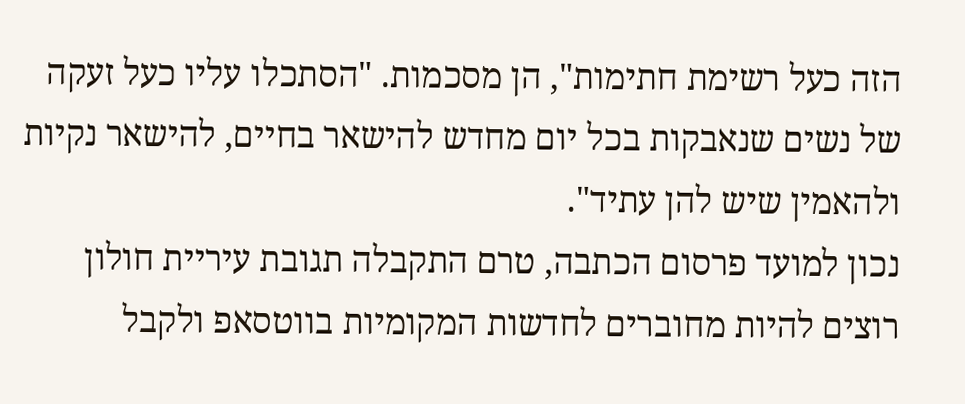הזה כעל רשימת חתימות", הן מסכמות. "הסתכלו עליו כעל זעקה של נשים שנאבקות בכל יום מחדש להישאר בחיים, להישאר נקיות ולהאמין שיש להן עתיד".
נכון למועד פרסום הכתבה, טרם התקבלה תגובת עיריית חולון
רוצים להיות מחוברים לחדשות המקומיות בווטסאפ ולקבל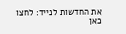את החדשות לנייד: לחצו כאן